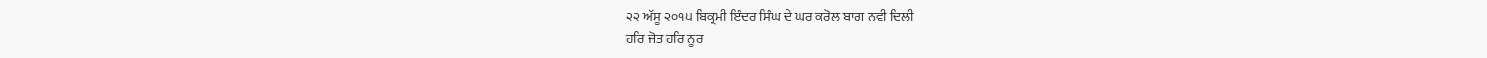੨੨ ਅੱਸੂ ੨੦੧੫ ਬਿਕ੍ਰਮੀ ਇੰਦਰ ਸਿੰਘ ਦੇ ਘਰ ਕਰੋਲ ਬਾਗ ਨਵੀ ਦਿਲੀ
ਹਰਿ ਜੋਤ ਹਰਿ ਨੂਰ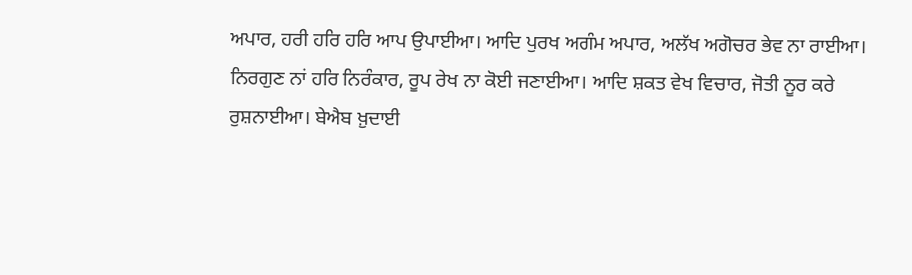ਅਪਾਰ, ਹਰੀ ਹਰਿ ਹਰਿ ਆਪ ਉਪਾਈਆ। ਆਦਿ ਪੁਰਖ ਅਗੰਮ ਅਪਾਰ, ਅਲੱਖ ਅਗੋਚਰ ਭੇਵ ਨਾ ਰਾਈਆ। ਨਿਰਗੁਣ ਨਾਂ ਹਰਿ ਨਿਰੰਕਾਰ, ਰੂਪ ਰੇਖ ਨਾ ਕੋਈ ਜਣਾਈਆ। ਆਦਿ ਸ਼ਕਤ ਵੇਖ ਵਿਚਾਰ, ਜੋਤੀ ਨੂਰ ਕਰੇ ਰੁਸ਼ਨਾਈਆ। ਬੇਐਬ ਖ਼ੁਦਾਈ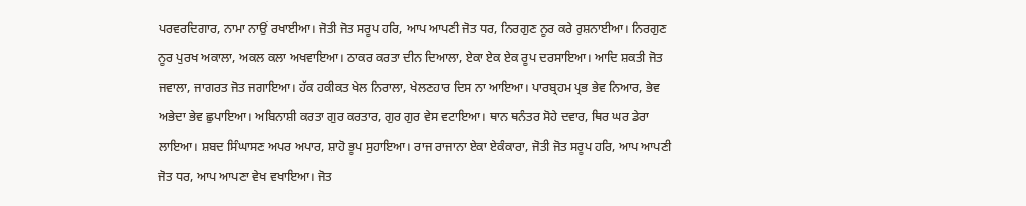ਪਰਵਰਦਿਗਾਰ, ਨਾਮਾ ਨਾਉਂ ਰਖਾਈਆ। ਜੋਤੀ ਜੋਤ ਸਰੂਪ ਹਰਿ, ਆਪ ਆਪਣੀ ਜੋਤ ਧਰ, ਨਿਰਗੁਣ ਨੂਰ ਕਰੇ ਰੁਸ਼ਨਾਈਆ। ਨਿਰਗੁਣ ਨੂਰ ਪੁਰਖ ਅਕਾਲਾ, ਅਕਲ ਕਲਾ ਅਖਵਾਇਆ। ਠਾਕਰ ਕਰਤਾ ਦੀਨ ਦਿਆਲਾ, ਏਕਾ ਏਕ ਏਕ ਰੂਪ ਦਰਸਾਇਆ। ਆਦਿ ਸ਼ਕਤੀ ਜੋਤ ਜਵਾਲਾ, ਜਾਗਰਤ ਜੋਤ ਜਗਾਇਆ। ਹੱਕ ਹਕੀਕਤ ਖੇਲ ਨਿਰਾਲਾ, ਖੇਲਣਹਾਰ ਦਿਸ ਨਾ ਆਇਆ। ਪਾਰਬ੍ਰਹਮ ਪ੍ਰਭ ਭੇਵ ਨਿਆਰ, ਭੇਵ ਅਭੇਦਾ ਭੇਵ ਛੁਪਾਇਆ। ਅਬਿਨਾਸ਼ੀ ਕਰਤਾ ਗੁਰ ਕਰਤਾਰ, ਗੁਰ ਗੁਰ ਵੇਸ ਵਟਾਇਆ। ਥਾਨ ਥਨੰਤਰ ਸੋਹੇ ਦਵਾਰ, ਥਿਰ ਘਰ ਡੇਰਾ ਲਾਇਆ। ਸ਼ਬਦ ਸਿੰਘਾਸਣ ਅਪਰ ਅਪਾਰ, ਸ਼ਾਹੋ ਭੂਪ ਸੁਹਾਇਆ। ਰਾਜ ਰਾਜਾਨਾ ਏਕਾ ਏਕੰਕਾਰਾ, ਜੋਤੀ ਜੋਤ ਸਰੂਪ ਹਰਿ, ਆਪ ਆਪਣੀ ਜੋਤ ਧਰ, ਆਪ ਆਪਣਾ ਵੇਖ ਵਖਾਇਆ। ਜੋਤ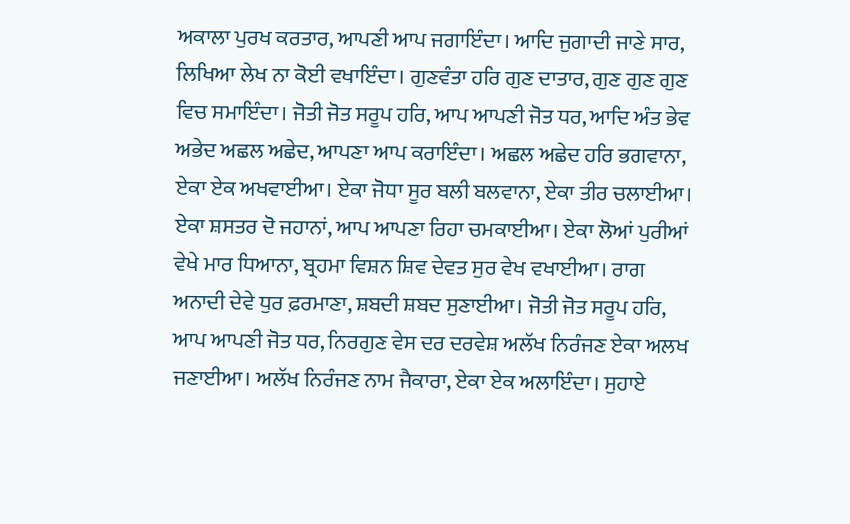ਅਕਾਲਾ ਪੁਰਖ ਕਰਤਾਰ, ਆਪਣੀ ਆਪ ਜਗਾਇੰਦਾ। ਆਦਿ ਜੁਗਾਦੀ ਜਾਣੇ ਸਾਰ, ਲਿਖਿਆ ਲੇਖ ਨਾ ਕੋਈ ਵਖਾਇੰਦਾ। ਗੁਣਵੰਤਾ ਹਰਿ ਗੁਣ ਦਾਤਾਰ, ਗੁਣ ਗੁਣ ਗੁਣ ਵਿਚ ਸਮਾਇੰਦਾ। ਜੋਤੀ ਜੋਤ ਸਰੂਪ ਹਰਿ, ਆਪ ਆਪਣੀ ਜੋਤ ਧਰ, ਆਦਿ ਅੰਤ ਭੇਵ ਅਭੇਦ ਅਛਲ ਅਛੇਦ, ਆਪਣਾ ਆਪ ਕਰਾਇੰਦਾ। ਅਛਲ ਅਛੇਦ ਹਰਿ ਭਗਵਾਨਾ, ਏਕਾ ਏਕ ਅਖਵਾਈਆ। ਏਕਾ ਜੋਧਾ ਸੂਰ ਬਲੀ ਬਲਵਾਨਾ, ਏਕਾ ਤੀਰ ਚਲਾਈਆ। ਏਕਾ ਸ਼ਸਤਰ ਦੋ ਜਹਾਨਾਂ, ਆਪ ਆਪਣਾ ਰਿਹਾ ਚਮਕਾਈਆ। ਏਕਾ ਲੋਆਂ ਪੁਰੀਆਂ ਵੇਖੇ ਮਾਰ ਧਿਆਨਾ, ਬ੍ਰਹਮਾ ਵਿਸ਼ਨ ਸ਼ਿਵ ਦੇਵਤ ਸੁਰ ਵੇਖ ਵਖਾਈਆ। ਰਾਗ ਅਨਾਦੀ ਦੇਵੇ ਧੁਰ ਫ਼ਰਮਾਣਾ, ਸ਼ਬਦੀ ਸ਼ਬਦ ਸੁਣਾਈਆ। ਜੋਤੀ ਜੋਤ ਸਰੂਪ ਹਰਿ, ਆਪ ਆਪਣੀ ਜੋਤ ਧਰ, ਨਿਰਗੁਣ ਵੇਸ ਦਰ ਦਰਵੇਸ਼ ਅਲੱਖ ਨਿਰੰਜਣ ਏਕਾ ਅਲਖ ਜਣਾਈਆ। ਅਲੱਖ ਨਿਰੰਜਣ ਨਾਮ ਜੈਕਾਰਾ, ਏਕਾ ਏਕ ਅਲਾਇੰਦਾ। ਸੁਹਾਏ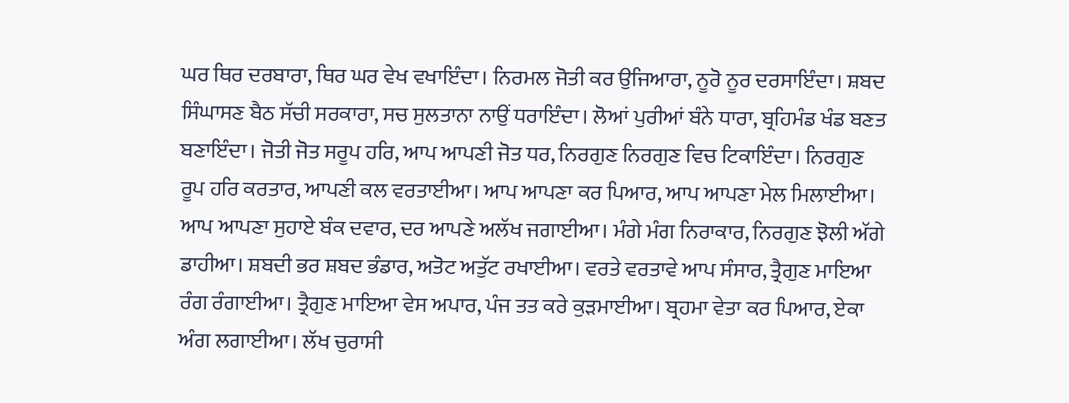ਘਰ ਥਿਰ ਦਰਬਾਰਾ, ਥਿਰ ਘਰ ਵੇਖ ਵਖਾਇੰਦਾ। ਨਿਰਮਲ ਜੋਤੀ ਕਰ ਉਜਿਆਰਾ, ਨੂਰੋ ਨੂਰ ਦਰਸਾਇੰਦਾ। ਸ਼ਬਦ ਸਿੰਘਾਸਣ ਬੈਠ ਸੱਚੀ ਸਰਕਾਰਾ, ਸਚ ਸੁਲਤਾਨਾ ਨਾਉਂ ਧਰਾਇੰਦਾ। ਲੋਆਂ ਪੁਰੀਆਂ ਬੰਨੇ ਧਾਰਾ, ਬ੍ਰਹਿਮੰਡ ਖੰਡ ਬਣਤ ਬਣਾਇੰਦਾ। ਜੋਤੀ ਜੋਤ ਸਰੂਪ ਹਰਿ, ਆਪ ਆਪਣੀ ਜੋਤ ਧਰ, ਨਿਰਗੁਣ ਨਿਰਗੁਣ ਵਿਚ ਟਿਕਾਇੰਦਾ। ਨਿਰਗੁਣ ਰੂਪ ਹਰਿ ਕਰਤਾਰ, ਆਪਣੀ ਕਲ ਵਰਤਾਈਆ। ਆਪ ਆਪਣਾ ਕਰ ਪਿਆਰ, ਆਪ ਆਪਣਾ ਮੇਲ ਮਿਲਾਈਆ। ਆਪ ਆਪਣਾ ਸੁਹਾਏ ਬੰਕ ਦਵਾਰ, ਦਰ ਆਪਣੇ ਅਲੱਖ ਜਗਾਈਆ। ਮੰਗੇ ਮੰਗ ਨਿਰਾਕਾਰ, ਨਿਰਗੁਣ ਝੋਲੀ ਅੱਗੇ ਡਾਹੀਆ। ਸ਼ਬਦੀ ਭਰ ਸ਼ਬਦ ਭੰਡਾਰ, ਅਤੋਟ ਅਤੁੱਟ ਰਖਾਈਆ। ਵਰਤੇ ਵਰਤਾਵੇ ਆਪ ਸੰਸਾਰ, ਤ੍ਰੈਗੁਣ ਮਾਇਆ ਰੰਗ ਰੰਗਾਈਆ। ਤ੍ਰੈਗੁਣ ਮਾਇਆ ਵੇਸ ਅਪਾਰ, ਪੰਜ ਤਤ ਕਰੇ ਕੁੜਮਾਈਆ। ਬ੍ਰਹਮਾ ਵੇਤਾ ਕਰ ਪਿਆਰ, ਏਕਾ ਅੰਗ ਲਗਾਈਆ। ਲੱਖ ਚੁਰਾਸੀ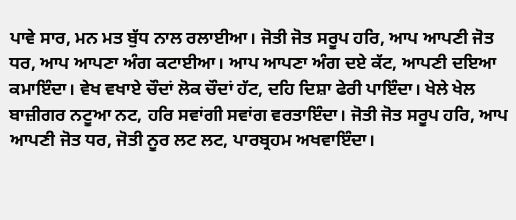ਪਾਵੇ ਸਾਰ, ਮਨ ਮਤ ਬੁੱਧ ਨਾਲ ਰਲਾਈਆ। ਜੋਤੀ ਜੋਤ ਸਰੂਪ ਹਰਿ, ਆਪ ਆਪਣੀ ਜੋਤ ਧਰ, ਆਪ ਆਪਣਾ ਅੰਗ ਕਟਾਈਆ। ਆਪ ਆਪਣਾ ਅੰਗ ਦਏ ਕੱਟ, ਆਪਣੀ ਦਇਆ ਕਮਾਇੰਦਾ। ਵੇਖ ਵਖਾਏ ਚੌਦਾਂ ਲੋਕ ਚੌਦਾਂ ਹੱਟ, ਦਹਿ ਦਿਸ਼ਾ ਫੇਰੀ ਪਾਇੰਦਾ। ਖੇਲੇ ਖੇਲ ਬਾਜ਼ੀਗਰ ਨਟੂਆ ਨਟ, ਹਰਿ ਸਵਾਂਗੀ ਸਵਾਂਗ ਵਰਤਾਇੰਦਾ। ਜੋਤੀ ਜੋਤ ਸਰੂਪ ਹਰਿ, ਆਪ ਆਪਣੀ ਜੋਤ ਧਰ, ਜੋਤੀ ਨੂਰ ਲਟ ਲਟ, ਪਾਰਬ੍ਰਹਮ ਅਖਵਾਇੰਦਾ।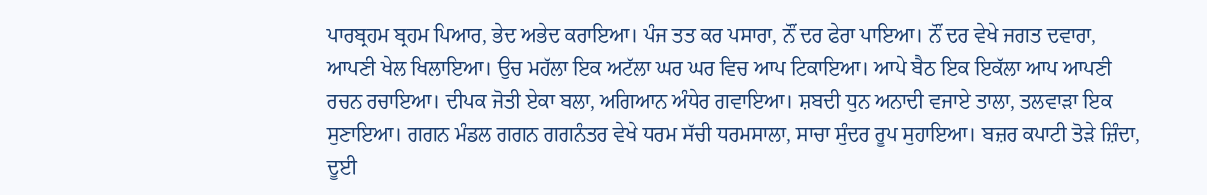ਪਾਰਬ੍ਰਹਮ ਬ੍ਰਹਮ ਪਿਆਰ, ਭੇਦ ਅਭੇਦ ਕਰਾਇਆ। ਪੰਜ ਤਤ ਕਰ ਪਸਾਰਾ, ਨੌਂ ਦਰ ਫੇਰਾ ਪਾਇਆ। ਨੌਂ ਦਰ ਵੇਖੇ ਜਗਤ ਦਵਾਰਾ, ਆਪਣੀ ਖੇਲ ਖਿਲਾਇਆ। ਉਚ ਮਹੱਲਾ ਇਕ ਅਟੱਲਾ ਘਰ ਘਰ ਵਿਚ ਆਪ ਟਿਕਾਇਆ। ਆਪੇ ਬੈਠ ਇਕ ਇਕੱਲਾ ਆਪ ਆਪਣੀ ਰਚਨ ਰਚਾਇਆ। ਦੀਪਕ ਜੋਤੀ ਏਕਾ ਬਲਾ, ਅਗਿਆਨ ਅੰਧੇਰ ਗਵਾਇਆ। ਸ਼ਬਦੀ ਧੁਨ ਅਨਾਦੀ ਵਜਾਏ ਤਾਲਾ, ਤਲਵਾੜਾ ਇਕ ਸੁਣਾਇਆ। ਗਗਨ ਮੰਡਲ ਗਗਨ ਗਗਨੰਤਰ ਵੇਖੇ ਧਰਮ ਸੱਚੀ ਧਰਮਸਾਲਾ, ਸਾਚਾ ਸੁੰਦਰ ਰੂਪ ਸੁਹਾਇਆ। ਬਜ਼ਰ ਕਪਾਟੀ ਤੋੜੇ ਜ਼ਿੰਦਾ, ਦੂਈ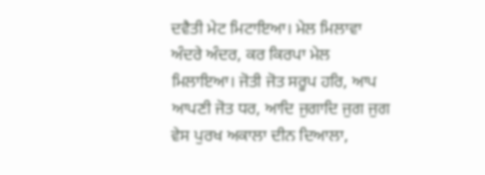ਦਵੈਤੀ ਮੇਟ ਮਿਟਾਇਆ। ਮੇਲ ਮਿਲਾਵਾ ਅੰਦਰੇ ਅੰਦਰ, ਕਰ ਕਿਰਪਾ ਮੇਲ ਮਿਲਾਇਆ। ਜੋਤੀ ਜੋਤ ਸਰੂਪ ਹਰਿ, ਆਪ ਆਪਣੀ ਜੋਤ ਧਰ, ਆਦਿ ਜੁਗਾਦਿ ਜੁਗ ਜੁਗ ਵੇਸ ਪੁਰਖ ਅਕਾਲਾ ਦੀਨ ਦਿਆਲਾ,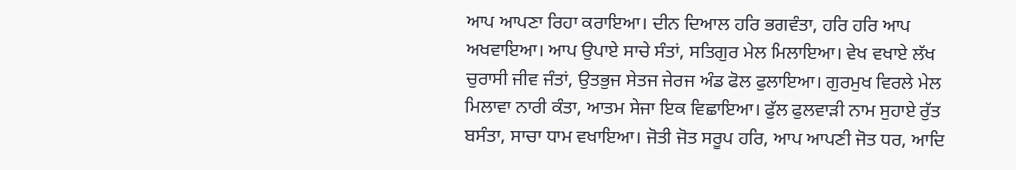ਆਪ ਆਪਣਾ ਰਿਹਾ ਕਰਾਇਆ। ਦੀਨ ਦਿਆਲ ਹਰਿ ਭਗਵੰਤਾ, ਹਰਿ ਹਰਿ ਆਪ ਅਖਵਾਇਆ। ਆਪ ਉਪਾਏ ਸਾਚੇ ਸੰਤਾਂ, ਸਤਿਗੁਰ ਮੇਲ ਮਿਲਾਇਆ। ਵੇਖ ਵਖਾਏ ਲੱਖ ਚੁਰਾਸੀ ਜੀਵ ਜੰਤਾਂ, ਉਤਭੁਜ ਸੇਤਜ ਜੇਰਜ ਅੰਡ ਫੋਲ ਫੁਲਾਇਆ। ਗੁਰਮੁਖ ਵਿਰਲੇ ਮੇਲ ਮਿਲਾਵਾ ਨਾਰੀ ਕੰਤਾ, ਆਤਮ ਸੇਜਾ ਇਕ ਵਿਛਾਇਆ। ਫੁੱਲ ਫੁਲਵਾੜੀ ਨਾਮ ਸੁਹਾਏ ਰੁੱਤ ਬਸੰਤਾ, ਸਾਚਾ ਧਾਮ ਵਖਾਇਆ। ਜੋਤੀ ਜੋਤ ਸਰੂਪ ਹਰਿ, ਆਪ ਆਪਣੀ ਜੋਤ ਧਰ, ਆਦਿ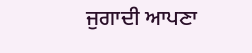ਜੁਗਾਦੀ ਆਪਣਾ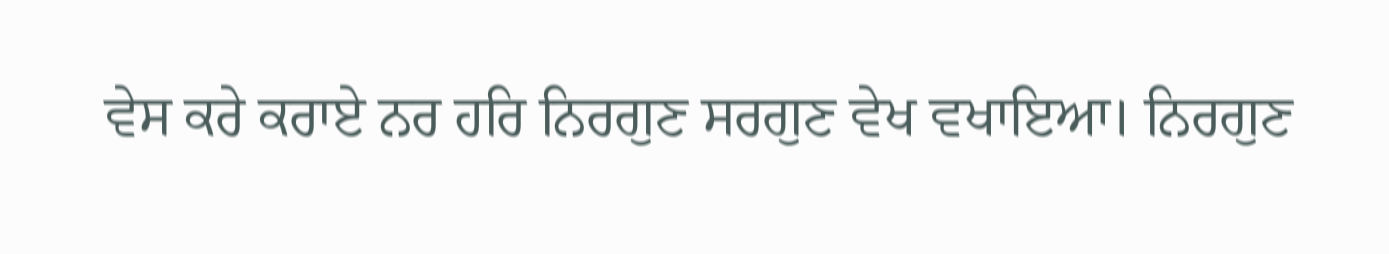ਵੇਸ ਕਰੇ ਕਰਾਏ ਨਰ ਹਰਿ ਨਿਰਗੁਣ ਸਰਗੁਣ ਵੇਖ ਵਖਾਇਆ। ਨਿਰਗੁਣ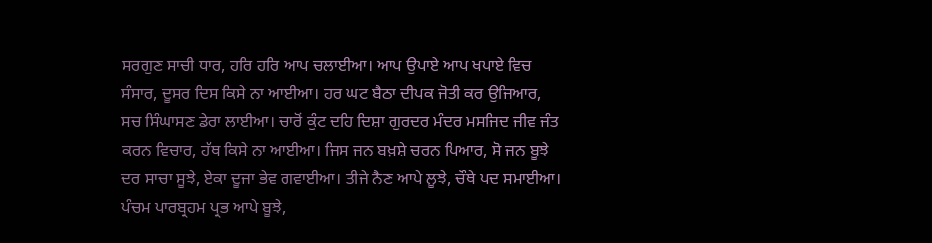ਸਰਗੁਣ ਸਾਚੀ ਧਾਰ, ਹਰਿ ਹਰਿ ਆਪ ਚਲਾਈਆ। ਆਪ ਉਪਾਏ ਆਪ ਖਪਾਏ ਵਿਚ ਸੰਸਾਰ, ਦੂਸਰ ਦਿਸ ਕਿਸੇ ਨਾ ਆਈਆ। ਹਰ ਘਟ ਬੈਠਾ ਦੀਪਕ ਜੋਤੀ ਕਰ ਉਜਿਆਰ, ਸਚ ਸਿੰਘਾਸਣ ਡੇਰਾ ਲਾਈਆ। ਚਾਰੋਂ ਕੁੰਟ ਦਹਿ ਦਿਸ਼ਾ ਗੁਰਦਰ ਮੰਦਰ ਮਸਜਿਦ ਜੀਵ ਜੰਤ ਕਰਨ ਵਿਚਾਰ, ਹੱਥ ਕਿਸੇ ਨਾ ਆਈਆ। ਜਿਸ ਜਨ ਬਖ਼ਸ਼ੇ ਚਰਨ ਪਿਆਰ, ਸੋ ਜਨ ਬੂਝੇ ਦਰ ਸਾਚਾ ਸੂਝੇ, ਏਕਾ ਦੂਜਾ ਭੇਵ ਗਵਾਈਆ। ਤੀਜੇ ਨੈਣ ਆਪੇ ਲੂਝੇ, ਚੌਥੇ ਪਦ ਸਮਾਈਆ। ਪੰਚਮ ਪਾਰਬ੍ਰਹਮ ਪ੍ਰਭ ਆਪੇ ਬੂਝੇ,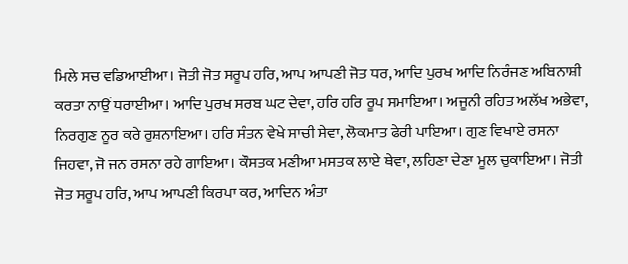ਮਿਲੇ ਸਚ ਵਡਿਆਈਆ। ਜੋਤੀ ਜੋਤ ਸਰੂਪ ਹਰਿ, ਆਪ ਆਪਣੀ ਜੋਤ ਧਰ, ਆਦਿ ਪੁਰਖ ਆਦਿ ਨਿਰੰਜਣ ਅਬਿਨਾਸ਼ੀ ਕਰਤਾ ਨਾਉਂ ਧਰਾਈਆ। ਆਦਿ ਪੁਰਖ ਸਰਬ ਘਟ ਦੇਵਾ, ਹਰਿ ਹਰਿ ਰੂਪ ਸਮਾਇਆ। ਅਜੂਨੀ ਰਹਿਤ ਅਲੱਖ ਅਭੇਵਾ, ਨਿਰਗੁਣ ਨੂਰ ਕਰੇ ਰੁਸ਼ਨਾਇਆ। ਹਰਿ ਸੰਤਨ ਵੇਖੇ ਸਾਚੀ ਸੇਵਾ, ਲੋਕਮਾਤ ਫੇਰੀ ਪਾਇਆ। ਗੁਣ ਵਿਖਾਏ ਰਸਨਾ ਜਿਹਵਾ, ਜੋ ਜਨ ਰਸਨਾ ਰਹੇ ਗਾਇਆ। ਕੌਸਤਕ ਮਣੀਆ ਮਸਤਕ ਲਾਏ ਥੇਵਾ, ਲਹਿਣਾ ਦੇਣਾ ਮੂਲ ਚੁਕਾਇਆ। ਜੋਤੀ ਜੋਤ ਸਰੂਪ ਹਰਿ, ਆਪ ਆਪਣੀ ਕਿਰਪਾ ਕਰ, ਆਦਿਨ ਅੰਤਾ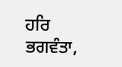ਹਰਿ ਭਗਵੰਤਾ,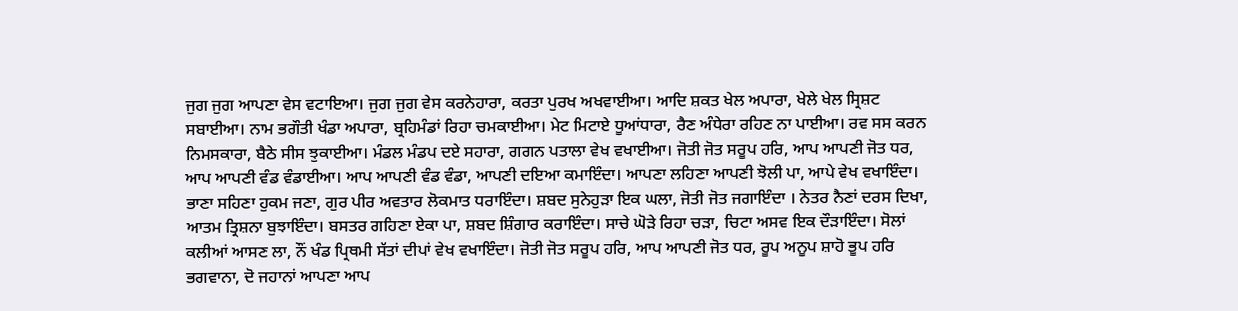ਜੁਗ ਜੁਗ ਆਪਣਾ ਵੇਸ ਵਟਾਇਆ। ਜੁਗ ਜੁਗ ਵੇਸ ਕਰਨੇਹਾਰਾ, ਕਰਤਾ ਪੁਰਖ ਅਖਵਾਈਆ। ਆਦਿ ਸ਼ਕਤ ਖੇਲ ਅਪਾਰਾ, ਖੇਲੇ ਖੇਲ ਸ੍ਰਿਸ਼ਟ ਸਬਾਈਆ। ਨਾਮ ਭਗੌਤੀ ਖੰਡਾ ਅਪਾਰਾ, ਬ੍ਰਹਿਮੰਡਾਂ ਰਿਹਾ ਚਮਕਾਈਆ। ਮੇਟ ਮਿਟਾਏ ਧੂਆਂਧਾਰਾ, ਰੈਣ ਅੰਧੇਰਾ ਰਹਿਣ ਨਾ ਪਾਈਆ। ਰਵ ਸਸ ਕਰਨ ਨਿਮਸਕਾਰਾ, ਬੈਠੇ ਸੀਸ ਝੁਕਾਈਆ। ਮੰਡਲ ਮੰਡਪ ਦਏ ਸਹਾਰਾ, ਗਗਨ ਪਤਾਲਾ ਵੇਖ ਵਖਾਈਆ। ਜੋਤੀ ਜੋਤ ਸਰੂਪ ਹਰਿ, ਆਪ ਆਪਣੀ ਜੋਤ ਧਰ, ਆਪ ਆਪਣੀ ਵੰਡ ਵੰਡਾਈਆ। ਆਪ ਆਪਣੀ ਵੰਡ ਵੰਡਾ, ਆਪਣੀ ਦਇਆ ਕਮਾਇੰਦਾ। ਆਪਣਾ ਲਹਿਣਾ ਆਪਣੀ ਝੋਲੀ ਪਾ, ਆਪੇ ਵੇਖ ਵਖਾਇੰਦਾ। ਭਾਣਾ ਸਹਿਣਾ ਹੁਕਮ ਜਣਾ, ਗੁਰ ਪੀਰ ਅਵਤਾਰ ਲੋਕਮਾਤ ਧਰਾਇੰਦਾ। ਸ਼ਬਦ ਸੁਨੇਹੁੜਾ ਇਕ ਘਲਾ, ਜੋਤੀ ਜੋਤ ਜਗਾਇੰਦਾ । ਨੇਤਰ ਨੈਣਾਂ ਦਰਸ ਦਿਖਾ, ਆਤਮ ਤ੍ਰਿਸ਼ਨਾ ਬੁਝਾਇੰਦਾ। ਬਸਤਰ ਗਹਿਣਾ ਏਕਾ ਪਾ, ਸ਼ਬਦ ਸ਼ਿੰਗਾਰ ਕਰਾਇੰਦਾ। ਸਾਚੇ ਘੋੜੇ ਰਿਹਾ ਚੜਾ, ਚਿਟਾ ਅਸਵ ਇਕ ਦੌੜਾਇੰਦਾ। ਸੋਲਾਂ ਕਲੀਆਂ ਆਸਣ ਲਾ, ਨੌਂ ਖੰਡ ਪ੍ਰਿਥਮੀ ਸੱਤਾਂ ਦੀਪਾਂ ਵੇਖ ਵਖਾਇੰਦਾ। ਜੋਤੀ ਜੋਤ ਸਰੂਪ ਹਰਿ, ਆਪ ਆਪਣੀ ਜੋਤ ਧਰ, ਰੂਪ ਅਨੂਪ ਸ਼ਾਹੋ ਭੂਪ ਹਰਿ ਭਗਵਾਨਾ, ਦੋ ਜਹਾਨਾਂ ਆਪਣਾ ਆਪ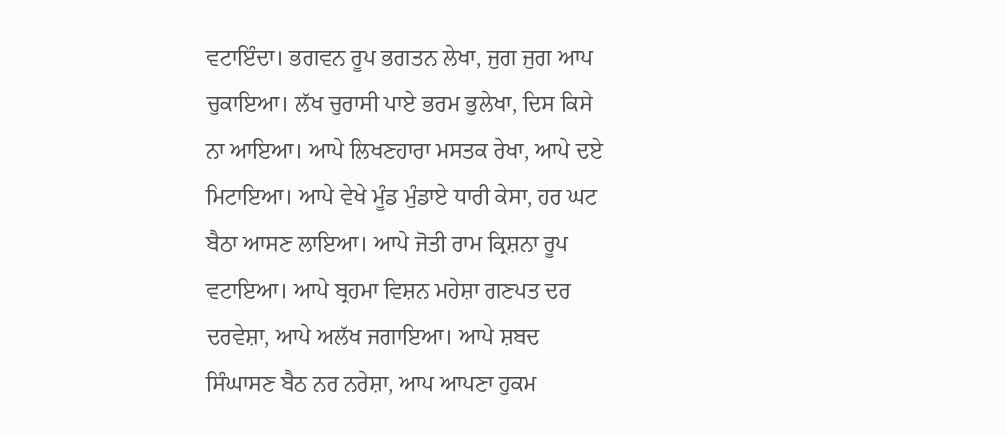ਵਟਾਇੰਦਾ। ਭਗਵਨ ਰੂਪ ਭਗਤਨ ਲੇਖਾ, ਜੁਗ ਜੁਗ ਆਪ ਚੁਕਾਇਆ। ਲੱਖ ਚੁਰਾਸੀ ਪਾਏ ਭਰਮ ਭੁਲੇਖਾ, ਦਿਸ ਕਿਸੇ ਨਾ ਆਇਆ। ਆਪੇ ਲਿਖਣਹਾਰਾ ਮਸਤਕ ਰੇਖਾ, ਆਪੇ ਦਏ ਮਿਟਾਇਆ। ਆਪੇ ਵੇਖੇ ਮੂੰਡ ਮੁੰਡਾਏ ਧਾਰੀ ਕੇਸਾ, ਹਰ ਘਟ ਬੈਠਾ ਆਸਣ ਲਾਇਆ। ਆਪੇ ਜੋਤੀ ਰਾਮ ਕ੍ਰਿਸ਼ਨਾ ਰੂਪ ਵਟਾਇਆ। ਆਪੇ ਬ੍ਰਹਮਾ ਵਿਸ਼ਨ ਮਹੇਸ਼ਾ ਗਣਪਤ ਦਰ ਦਰਵੇਸ਼ਾ, ਆਪੇ ਅਲੱਖ ਜਗਾਇਆ। ਆਪੇ ਸ਼ਬਦ ਸਿੰਘਾਸਣ ਬੈਠ ਨਰ ਨਰੇਸ਼ਾ, ਆਪ ਆਪਣਾ ਹੁਕਮ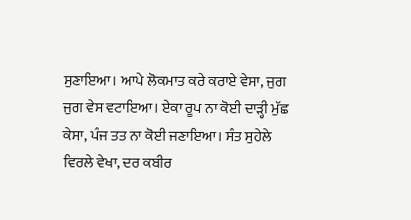ਸੁਣਾਇਆ। ਆਪੇ ਲੋਕਮਾਤ ਕਰੇ ਕਰਾਏ ਵੇਸਾ, ਜੁਗ ਜੁਗ ਵੇਸ ਵਟਾਇਆ। ਏਕਾ ਰੂਪ ਨਾ ਕੋਈ ਦਾੜ੍ਹੀ ਮੁੱਛ ਕੇਸਾ, ਪੰਜ ਤਤ ਨਾ ਕੋਈ ਜਣਾਇਆ। ਸੰਤ ਸੁਹੇਲੇ ਵਿਰਲੇ ਵੇਖਾ, ਦਰ ਕਬੀਰ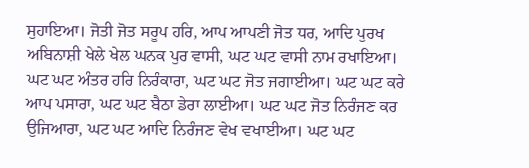ਸੁਹਾਇਆ। ਜੋਤੀ ਜੋਤ ਸਰੂਪ ਹਰਿ, ਆਪ ਆਪਣੀ ਜੋਤ ਧਰ, ਆਦਿ ਪੁਰਖ ਅਬਿਨਾਸ਼ੀ ਖੇਲੇ ਖੇਲ ਘਨਕ ਪੁਰ ਵਾਸੀ, ਘਟ ਘਟ ਵਾਸੀ ਨਾਮ ਰਖਾਇਆ। ਘਟ ਘਟ ਅੰਤਰ ਹਰਿ ਨਿਰੰਕਾਰਾ, ਘਟ ਘਟ ਜੋਤ ਜਗਾਈਆ। ਘਟ ਘਟ ਕਰੇ ਆਪ ਪਸਾਰਾ, ਘਟ ਘਟ ਬੈਠਾ ਡੇਰਾ ਲਾਈਆ। ਘਟ ਘਟ ਜੋਤ ਨਿਰੰਜਣ ਕਰ ਉਜਿਆਰਾ, ਘਟ ਘਟ ਆਦਿ ਨਿਰੰਜਣ ਵੇਖ ਵਖਾਈਆ। ਘਟ ਘਟ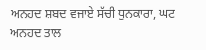ਅਨਹਦ ਸ਼ਬਦ ਵਜਾਏ ਸੱਚੀ ਧੁਨਕਾਰਾ, ਘਟ ਅਨਹਦ ਤਾਲ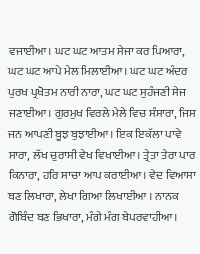ਵਜਾਈਆ। ਘਟ ਘਟ ਆਤਮ ਸੇਜਾ ਕਰ ਪਿਆਰਾ, ਘਟ ਘਟ ਆਪੇ ਮੇਲ ਮਿਲਾਈਆ। ਘਟ ਘਟ ਅੰਦਰ ਪੁਰਖ ਪ੍ਰਖੋਤਮ ਨਾਰੀ ਨਾਰਾ, ਘਟ ਘਟ ਸੁਹੰਜਣੀ ਸੇਜ ਜਣਾਈਆ। ਗੁਰਮੁਖ ਵਿਰਲੇ ਮੇਲੇ ਵਿਚ ਸੰਸਾਰਾ, ਜਿਸ ਜਨ ਆਪਣੀ ਬੂਝ ਬੁਝਾਈਆ। ਇਕ ਇਕੱਲਾ ਪਾਵੇ ਸਾਰਾ, ਲੱਖ ਚੁਰਾਸੀ ਵੇਖ ਵਿਖਾਈਆ। ਤ੍ਰੇਤਾ ਤੇਰਾ ਪਾਰ ਕਿਨਾਰਾ, ਹਰਿ ਸਾਚਾ ਆਪ ਕਰਾਈਆ। ਵੇਦ ਵਿਆਸਾ ਬਣ ਲਿਖਾਰਾ, ਲੇਖਾ ਗਿਆ ਲਿਖਾਈਆ । ਨਾਨਕ ਗੋਬਿੰਦ ਬਣ ਭਿਖਾਰਾ, ਮੰਗੇ ਮੰਗ ਬੇਪਰਵਾਹੀਆ।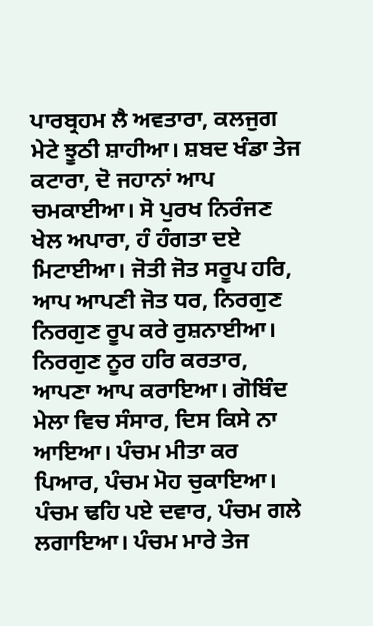ਪਾਰਬ੍ਰਹਮ ਲੈ ਅਵਤਾਰਾ, ਕਲਜੁਗ ਮੇਟੇ ਝੂਠੀ ਸ਼ਾਹੀਆ। ਸ਼ਬਦ ਖੰਡਾ ਤੇਜ ਕਟਾਰਾ, ਦੋ ਜਹਾਨਾਂ ਆਪ ਚਮਕਾਈਆ। ਸੋ ਪੁਰਖ ਨਿਰੰਜਣ ਖੇਲ ਅਪਾਰਾ, ਹੰ ਹੰਗਤਾ ਦਏ ਮਿਟਾਈਆ। ਜੋਤੀ ਜੋਤ ਸਰੂਪ ਹਰਿ, ਆਪ ਆਪਣੀ ਜੋਤ ਧਰ, ਨਿਰਗੁਣ ਨਿਰਗੁਣ ਰੂਪ ਕਰੇ ਰੁਸ਼ਨਾਈਆ। ਨਿਰਗੁਣ ਨੂਰ ਹਰਿ ਕਰਤਾਰ, ਆਪਣਾ ਆਪ ਕਰਾਇਆ। ਗੋਬਿੰਦ ਮੇਲਾ ਵਿਚ ਸੰਸਾਰ, ਦਿਸ ਕਿਸੇ ਨਾ ਆਇਆ। ਪੰਚਮ ਮੀਤਾ ਕਰ ਪਿਆਰ, ਪੰਚਮ ਮੋਹ ਚੁਕਾਇਆ। ਪੰਚਮ ਢਹਿ ਪਏ ਦਵਾਰ, ਪੰਚਮ ਗਲੇ ਲਗਾਇਆ। ਪੰਚਮ ਮਾਰੇ ਤੇਜ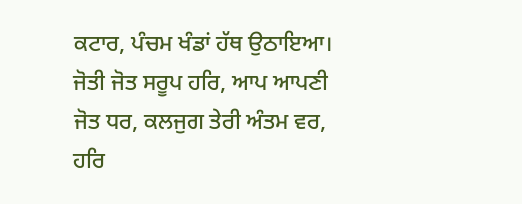ਕਟਾਰ, ਪੰਚਮ ਖੰਡਾਂ ਹੱਥ ਉਠਾਇਆ। ਜੋਤੀ ਜੋਤ ਸਰੂਪ ਹਰਿ, ਆਪ ਆਪਣੀ ਜੋਤ ਧਰ, ਕਲਜੁਗ ਤੇਰੀ ਅੰਤਮ ਵਰ, ਹਰਿ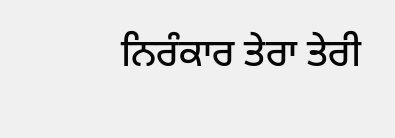ਨਿਰੰਕਾਰ ਤੇਰਾ ਤੇਰੀ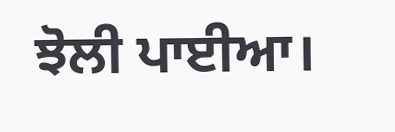ਝੋਲੀ ਪਾਈਆ।